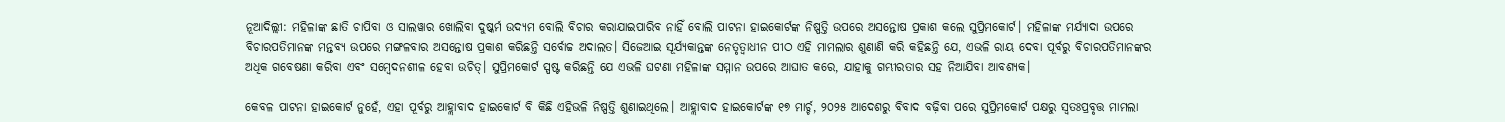ନୂଆଦିଲ୍ଲୀ: ମହିଳାଙ୍କ ଛାତି ଚାପିବା ଓ ସାଲୱାର ଖୋଲିବା ଦୁଷ୍କର୍ମ ଉଦ୍ୟମ ବୋଲି ବିଚାର କରାଯାଇପାରିବ ନାହିଁ ବୋଲି ପାଟନା ହାଇକୋର୍ଟଙ୍କ ନିଷ୍ପତ୍ତି ଉପରେ ଅସନ୍ତୋଷ ପ୍ରକାଶ କଲେ ସୁପ୍ରିମକୋର୍ଟ। ମହିଳାଙ୍କ ମର୍ଯ୍ୟାଦା ଉପରେ ବିଚାରପତିମାନଙ୍କ ମନ୍ତବ୍ୟ ଉପରେ ମଙ୍ଗଳବାର ଅସନ୍ତୋଷ ପ୍ରକାଶ କରିଛନ୍ତି ସର୍ବୋଚ୍ଚ ଅଦାଲତ। ସିଜେଆଇ ସୂର୍ଯ୍ୟକାନ୍ତଙ୍କ ନେତୃତ୍ୱାଧୀନ ପୀଠ ଏହି ମାମଲାର ଶୁଣାଣି କରି କହିଛନ୍ତି ଯେ, ଏଭଳି ରାୟ ଦେବା ପୂର୍ବରୁ ବିଚାରପତିମାନଙ୍କର ଅଧିକ ଗବେଷଣା କରିବା ଏବଂ ସମ୍ବେଦନଶୀଳ ହେବା ଉଚିତ୍। ସୁପ୍ରିମକୋର୍ଟ ସ୍ପଷ୍ଟ କରିଛନ୍ତି ଯେ ଏଭଳି ଘଟଣା ମହିଳାଙ୍କ ସମ୍ମାନ ଉପରେ ଆଘାତ କରେ, ଯାହାକୁ ଗମ୍ଭୀରତାର ସହ ନିଆଯିବା ଆବଶ୍ୟକ।

କେବଳ ପାଟନା ହାଇକୋର୍ଟ ନୁହେଁ, ଏହା ପୂର୍ବରୁ ଆହ୍ଲାବାଦ ହାଇକୋର୍ଟ ବି କିଛି ଏହିଭଳି ନିଷ୍ପତ୍ତି ଶୁଣାଇଥିଲେ। ଆହ୍ଲାବାଦ ହାଇକୋର୍ଟଙ୍କ ୧୭ ମାର୍ଚ୍ଚ, ୨୦୨୫ ଆଦେଶରୁ ବିବାଦ ବଢ଼ିବା ପରେ ସୁପ୍ରିମକୋର୍ଟ ପକ୍ଷରୁ ସ୍ୱତଃପ୍ରବୃତ୍ତ ମାମଲା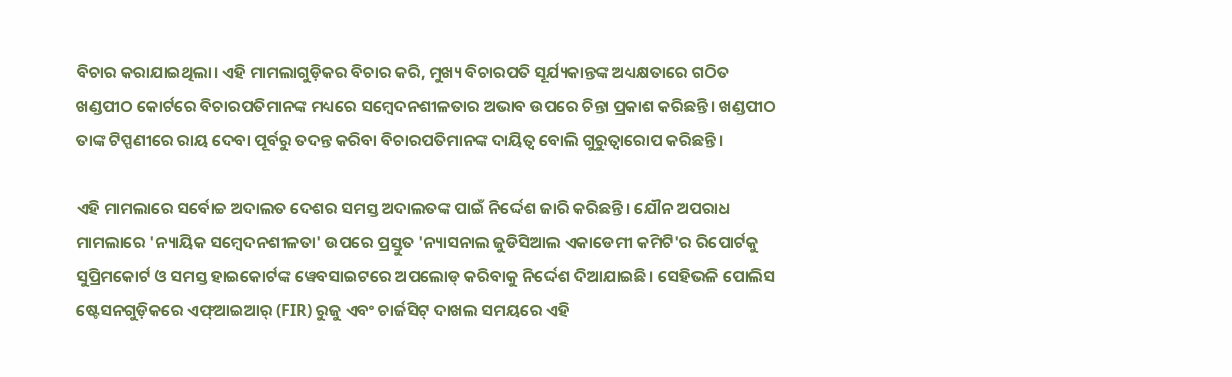ବିଚାର କରାଯାଇଥିଲା। ଏହି ମାମଲାଗୁଡ଼ିକର ବିଚାର କରି, ମୁଖ୍ୟ ବିଚାରପତି ସୂର୍ଯ୍ୟକାନ୍ତଙ୍କ ଅଧ୍ୟକ୍ଷତାରେ ଗଠିତ ଖଣ୍ଡପୀଠ କୋର୍ଟରେ ବିଚାରପତିମାନଙ୍କ ମଧ୍ୟରେ ସମ୍ବେଦନଶୀଳତାର ଅଭାବ ଉପରେ ଚିନ୍ତା ପ୍ରକାଶ କରିଛନ୍ତି। ଖଣ୍ଡପୀଠ ତାଙ୍କ ଟିପ୍ପଣୀରେ ରାୟ ଦେବା ପୂର୍ବରୁ ତଦନ୍ତ କରିବା ବିଚାରପତିମାନଙ୍କ ଦାୟିତ୍ୱ ବୋଲି ଗୁରୁତ୍ୱାରୋପ କରିଛନ୍ତି।

ଏହି ମାମଲାରେ ସର୍ବୋଚ୍ଚ ଅଦାଲତ ଦେଶର ସମସ୍ତ ଅଦାଲତଙ୍କ ପାଇଁ ନିର୍ଦ୍ଦେଶ ଜାରି କରିଛନ୍ତି। ଯୌନ ଅପରାଧ ମାମଲାରେ 'ନ୍ୟାୟିକ ସମ୍ବେଦନଶୀଳତା' ଉପରେ ପ୍ରସ୍ତୁତ 'ନ୍ୟାସନାଲ ଜୁଡିସିଆଲ ଏକାଡେମୀ କମିଟି'ର ରିପୋର୍ଟକୁ ସୁପ୍ରିମକୋର୍ଟ ଓ ସମସ୍ତ ହାଇକୋର୍ଟଙ୍କ ୱେବସାଇଟରେ ଅପଲୋଡ୍ କରିବାକୁ ନିର୍ଦ୍ଦେଶ ଦିଆଯାଇଛି। ସେହିଭଳି ପୋଲିସ ଷ୍ଟେସନଗୁଡ଼ିକରେ ଏଫ୍ଆଇଆର୍ (FIR) ରୁଜୁ ଏବଂ ଚାର୍ଜସିଟ୍ ଦାଖଲ ସମୟରେ ଏହି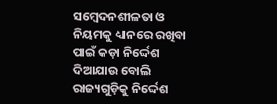ସମ୍ବେଦନଶୀଳତା ଓ ନିୟମକୁ ଧ୍ୟାନରେ ରଖିବା ପାଇଁ କଡ଼ା ନିର୍ଦ୍ଦେଶ ଦିଆଯାଉ ବୋଲି ରାଜ୍ୟଗୁଡ଼ିକୁ ନିର୍ଦ୍ଦେଶ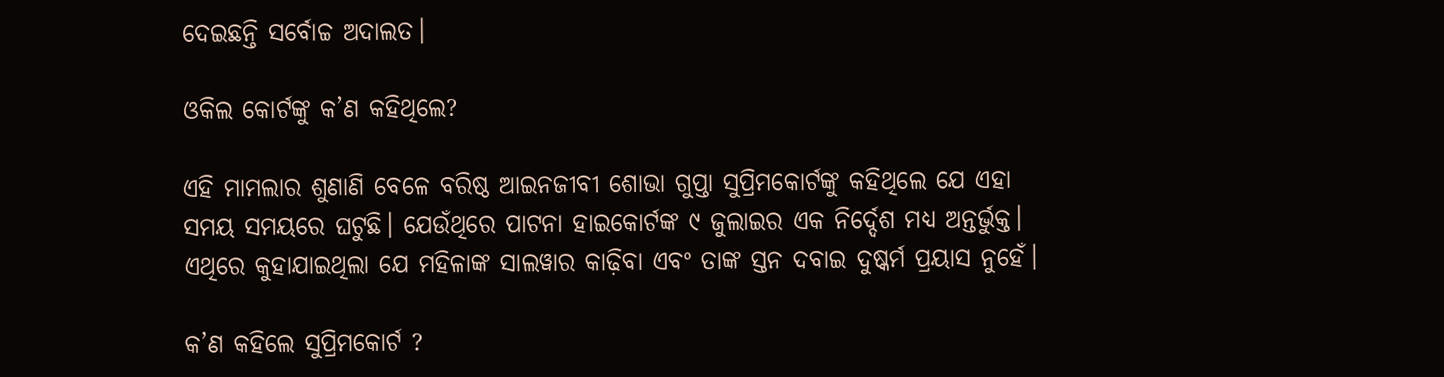ଦେଇଛନ୍ତି ସର୍ବୋଚ୍ଚ ଅଦାଲତ।

ଓକିଲ କୋର୍ଟଙ୍କୁ କ’ଣ କହିଥିଲେ?

ଏହି ମାମଲାର ଶୁଣାଣି ବେଳେ ବରିଷ୍ଠ ଆଇନଜୀବୀ ଶୋଭା ଗୁପ୍ତା ସୁପ୍ରିମକୋର୍ଟଙ୍କୁ କହିଥିଲେ ଯେ ଏହା ସମୟ ସମୟରେ ଘଟୁଛି। ଯେଉଁଥିରେ ପାଟନା ହାଇକୋର୍ଟଙ୍କ ୯ ଜୁଲାଇର ଏକ ନିର୍ଦ୍ଦେଶ ମଧ୍ୟ ଅନ୍ତର୍ଭୁକ୍ତ। ଏଥିରେ କୁହାଯାଇଥିଲା ଯେ ମହିଳାଙ୍କ ସାଲୱାର କାଢ଼ିବା ଏବଂ ତାଙ୍କ ସ୍ତନ ଦବାଇ ଦୁଷ୍କର୍ମ ପ୍ରୟାସ ନୁହେଁ।

କ’ଣ କହିଲେ ସୁପ୍ରିମକୋର୍ଟ ?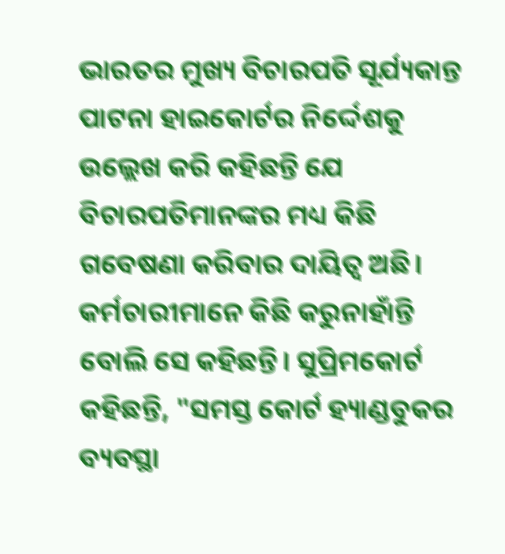ଭାରତର ମୁଖ୍ୟ ବିଚାରପତି ସୂର୍ଯ୍ୟକାନ୍ତ ପାଟନା ହାଇକୋର୍ଟର ନିର୍ଦ୍ଦେଶକୁ ଉଲ୍ଲେଖ କରି କହିଛନ୍ତି ଯେ ବିଚାରପତିମାନଙ୍କର ମଧ୍ୟ କିଛି ଗବେଷଣା କରିବାର ଦାୟିତ୍ୱ ଅଛି। କର୍ମଚାରୀମାନେ କିଛି କରୁନାହାଁନ୍ତି ବୋଲି ସେ କହିଛନ୍ତି। ସୁପ୍ରିମକୋର୍ଟ କହିଛନ୍ତି, "ସମସ୍ତ କୋର୍ଟ ହ୍ୟାଣ୍ଡବୁକର ବ୍ୟବସ୍ଥା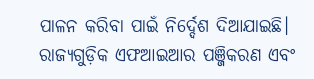ପାଳନ କରିବା ପାଇଁ ନିର୍ଦ୍ଦେଶ ଦିଆଯାଇଛି। ରାଜ୍ୟଗୁଡ଼ିକ ଏଫଆଇଆର ପଞ୍ଜିକରଣ ଏବଂ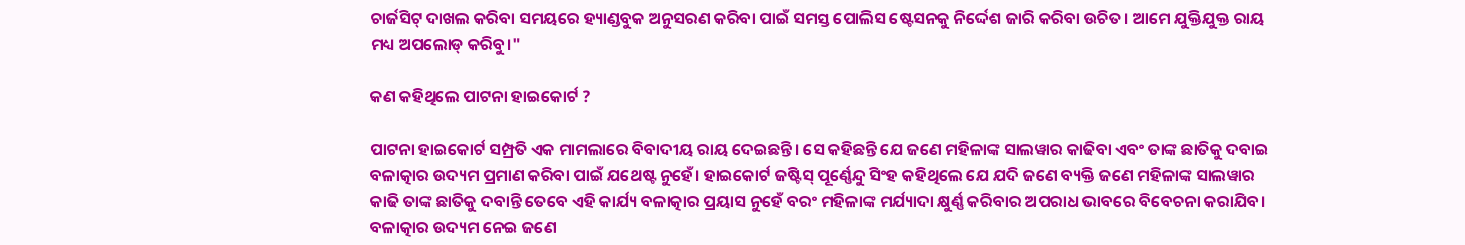ଚାର୍ଜସିଟ୍ ଦାଖଲ କରିବା ସମୟରେ ହ୍ୟାଣ୍ଡବୁକ ଅନୁସରଣ କରିବା ପାଇଁ ସମସ୍ତ ପୋଲିସ ଷ୍ଟେସନକୁ ନିର୍ଦ୍ଦେଶ ଜାରି କରିବା ଉଚିତ। ଆମେ ଯୁକ୍ତିଯୁକ୍ତ ରାୟ ମଧ୍ୟ ଅପଲୋଡ୍ କରିବୁ।"

କଣ କହିଥିଲେ ପାଟନା ହାଇକୋର୍ଟ ?

ପାଟନା ହାଇକୋର୍ଟ ସମ୍ପ୍ରତି ଏକ ମାମଲାରେ ବିବାଦୀୟ ରାୟ ଦେଇଛନ୍ତି। ସେ କହିଛନ୍ତି ଯେ ଜଣେ ମହିଳାଙ୍କ ସାଲୱାର କାଢିବା ଏବଂ ତାଙ୍କ ଛାତିକୁ ଦବାଇ ବଳାତ୍କାର ଉଦ୍ୟମ ପ୍ରମାଣ କରିବା ପାଇଁ ଯଥେଷ୍ଟ ନୁହେଁ। ହାଇକୋର୍ଟ ଜଷ୍ଟିସ୍ ପୂର୍ଣ୍ଣେନ୍ଦୁ ସିଂହ କହିଥିଲେ ଯେ ଯଦି ଜଣେ ବ୍ୟକ୍ତି ଜଣେ ମହିଳାଙ୍କ ସାଲୱାର କାଢି ତାଙ୍କ ଛାତିକୁ ଦବାନ୍ତି ତେବେ ଏହି କାର୍ଯ୍ୟ ବଳାତ୍କାର ପ୍ରୟାସ ନୁହେଁ ବରଂ ମହିଳାଙ୍କ ମର୍ଯ୍ୟାଦା କ୍ଷୁର୍ଣ୍ଣ କରିବାର ଅପରାଧ ଭାବରେ ବିବେଚନା କରାଯିବ। ବଳାତ୍କାର ଉଦ୍ୟମ ନେଇ ଜଣେ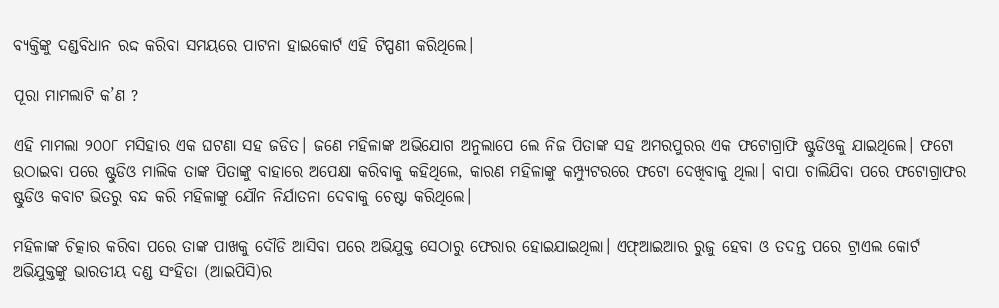ବ୍ୟକ୍ତିଙ୍କୁ ଦଣ୍ଡବିଧାନ ରଦ୍ଦ କରିବା ସମୟରେ ପାଟନା ହାଇକୋର୍ଟ ଏହି ଟିପ୍ପଣୀ କରିଥିଲେ।

ପୂରା ମାମଲାଟି କ’ଣ ?

ଏହି ମାମଲା ୨୦୦୮ ମସିହାର ଏକ ଘଟଣା ସହ ଜଡିତ। ଜଣେ ମହିଳାଙ୍କ ଅଭିଯୋଗ ଅନୁଲାପେ ଲେ ନିଜ ପିତାଙ୍କ ସହ ଅମରପୁରର ଏକ ଫଟୋଗ୍ରାଫି ଷ୍ଟୁଡିଓକୁ ଯାଇଥିଲେ। ଫଟୋ ଉଠାଇବା ପରେ ଷ୍ଟୁଡିଓ ମାଲିକ ତାଙ୍କ ପିତାଙ୍କୁ ବାହାରେ ଅପେକ୍ଷା କରିବାକୁ କହିଥିଲେ, କାରଣ ମହିଳାଙ୍କୁ କମ୍ପ୍ୟୁଟରରେ ଫଟୋ ଦେଖିବାକୁ ଥିଲା। ବାପା ଚାଲିଯିବା ପରେ ଫଟୋଗ୍ରାଫର ଷ୍ଟୁଡିଓ କବାଟ ଭିତରୁ ବନ୍ଦ କରି ମହିଳାଙ୍କୁ ଯୌନ ନିର୍ଯାତନା ଦେବାକୁ ଚେଷ୍ଟା କରିଥିଲେ।

ମହିଳାଙ୍କ ଚିତ୍କାର କରିବା ପରେ ତାଙ୍କ ପାଖକୁ ଦୌଡି ଆସିବା ପରେ ଅଭିଯୁକ୍ତ ସେଠାରୁ ଫେରାର ହୋଇଯାଇଥିଲା। ଏଫ୍ଆଇଆର ରୁଜୁ ହେବା ଓ ତଦନ୍ତ ପରେ ଟ୍ରାଏଲ କୋର୍ଟ ଅଭିଯୁକ୍ତଙ୍କୁ ଭାରତୀୟ ଦଣ୍ଡ ସଂହିତା (ଆଇପିସି)ର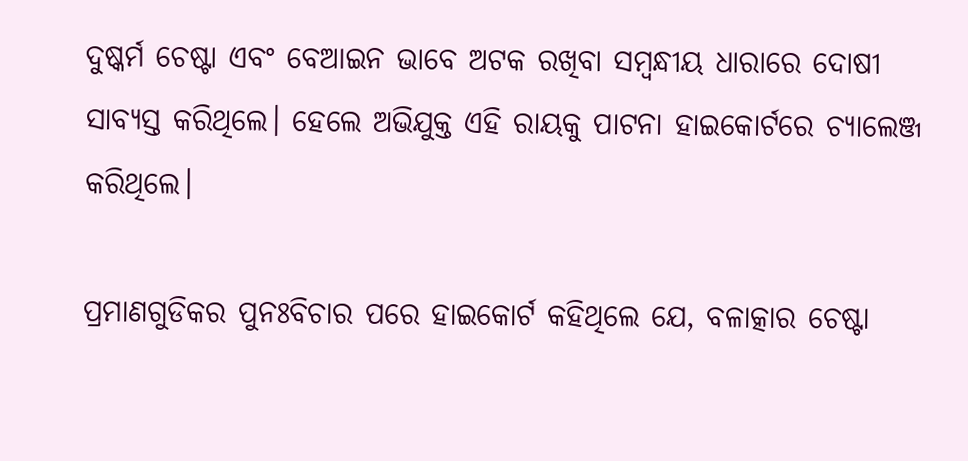ଦୁଷ୍କର୍ମ ଚେଷ୍ଟା ଏବଂ ବେଆଇନ ଭାବେ ଅଟକ ରଖିବା ସମ୍ବନ୍ଧୀୟ ଧାରାରେ ଦୋଷୀ ସାବ୍ୟସ୍ତ କରିଥିଲେ। ହେଲେ ଅଭିଯୁକ୍ତ ଏହି ରାୟକୁ ପାଟନା ହାଇକୋର୍ଟରେ ଚ୍ୟାଲେଞ୍ଜ କରିଥିଲେ।

ପ୍ରମାଣଗୁଡିକର ପୁନଃବିଚାର ପରେ ହାଇକୋର୍ଟ କହିଥିଲେ ଯେ, ବଳାତ୍କାର ଚେଷ୍ଟା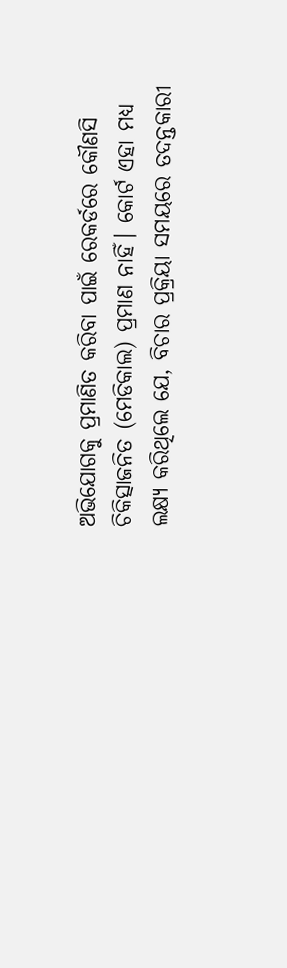ଅଭିଯୋଗକୁ ପ୍ରମାଣିତ କରିବା ପାଇଁ ରେକର୍ଡରେ କୌଣସି ଚିକିତ୍ସାଜନିତ (ମେଡିକାଲ) ପ୍ରମାଣ ନାହିଁ। କୋର୍ଟ ଏହା ମଧ୍ୟ ଲକ୍ଷ୍ୟ କରିଥିଲେ ଯେ, ବିଚାର ପ୍ରକ୍ରିୟା ସମୟରେ ତଦନ୍ତକାରୀ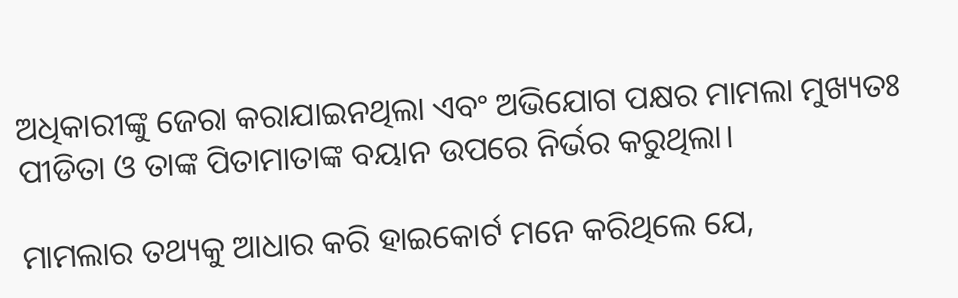ଅଧିକାରୀଙ୍କୁ ଜେରା କରାଯାଇନଥିଲା ଏବଂ ଅଭିଯୋଗ ପକ୍ଷର ମାମଲା ମୁଖ୍ୟତଃ ପୀଡିତା ଓ ତାଙ୍କ ପିତାମାତାଙ୍କ ବୟାନ ଉପରେ ନିର୍ଭର କରୁଥିଲା।

ମାମଲାର ତଥ୍ୟକୁ ଆଧାର କରି ହାଇକୋର୍ଟ ମନେ କରିଥିଲେ ଯେ,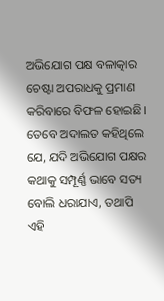ଅଭିଯୋଗ ପକ୍ଷ ବଳାତ୍କାର ଚେଷ୍ଟା ଅପରାଧକୁ ପ୍ରମାଣ କରିବାରେ ବିଫଳ ହୋଇଛି। ତେବେ ଅଦାଲତ କହିଥିଲେ ଯେ, ଯଦି ଅଭିଯୋଗ ପକ୍ଷର କଥାକୁ ସମ୍ପୂର୍ଣ୍ଣ ଭାବେ ସତ୍ୟ ବୋଲି ଧରାଯାଏ, ତଥାପି ଏହି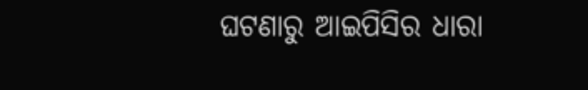ଘଟଣାରୁ ଆଇପିସିର ଧାରା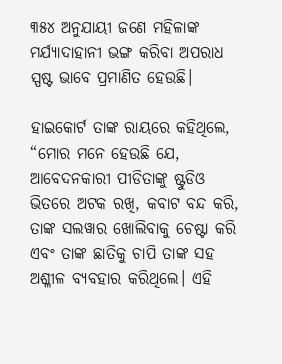୩୫୪ ଅନୁଯାୟୀ ଜଣେ ମହିଳାଙ୍କ ମର୍ଯ୍ୟାଦାହାନୀ ଭଙ୍ଗ କରିବା ଅପରାଧ ସ୍ପଷ୍ଟ ଭାବେ ପ୍ରମାଣିତ ହେଉଛି।

ହାଇକୋର୍ଟ ତାଙ୍କ ରାୟରେ କହିଥିଲେ, “ମୋର ମନେ ହେଉଛି ଯେ, ଆବେଦନକାରୀ ପୀଡିତାଙ୍କୁ ଷ୍ଟୁଡିଓ ଭିତରେ ଅଟକ ରଖି, କବାଟ ବନ୍ଦ କରି, ତାଙ୍କ ସଲୱାର ଖୋଲିବାକୁ ଚେଷ୍ଟା କରି ଏବଂ ତାଙ୍କ ଛାତିକୁ ଚାପି ତାଙ୍କ ସହ ଅଶ୍ଳୀଳ ବ୍ୟବହାର କରିଥିଲେ। ଏହି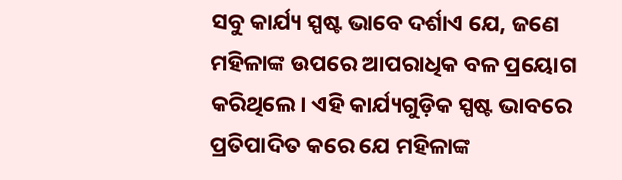ସବୁ କାର୍ଯ୍ୟ ସ୍ପଷ୍ଟ ଭାବେ ଦର୍ଶାଏ ଯେ, ଜଣେ ମହିଳାଙ୍କ ଉପରେ ଆପରାଧିକ ବଳ ପ୍ରୟୋଗ କରିଥିଲେ। ଏହି କାର୍ଯ୍ୟଗୁଡ଼ିକ ସ୍ପଷ୍ଟ ଭାବରେ ପ୍ରତିପାଦିତ କରେ ଯେ ମହିଳାଙ୍କ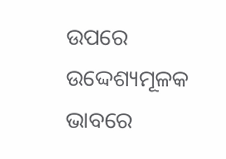ଉପରେ ଉଦ୍ଦେଶ୍ୟମୂଳକ ଭାବରେ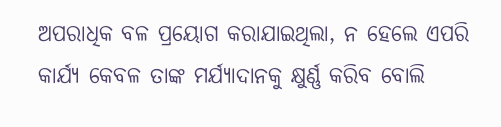ଅପରାଧିକ ବଳ ପ୍ରୟୋଗ କରାଯାଇଥିଲା, ନ ହେଲେ ଏପରି କାର୍ଯ୍ୟ କେବଳ ତାଙ୍କ ମର୍ଯ୍ୟାଦାନକୁ କ୍ଷୁର୍ଣ୍ଣ କରିବ ବୋଲି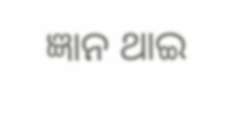ଜ୍ଞାନ ଥାଇ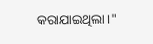କରାଯାଇଥିଲା।"